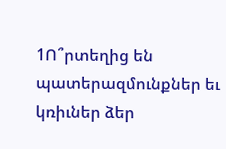1Ո՞րտեղից են պատերազմունքներ եւ կռիւներ ձեր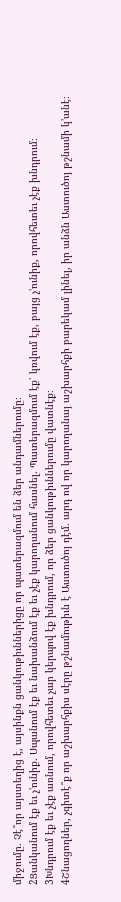միջումը. Չէ՞որ այստեղից է, այսինքն ցանկութիւններիցը որ պատերազմում են ձեր անդամներումը։
2Ցանկանում էք եւ չ’ունիք. Սպանում էք եւ նախանձում էք եւ չէք կարողանում հասնել. Պատերազմում էք՝ կռվում էք, բայց չ’ունիք, որովհետեւ չէք խնդրում։
3Խնդրում էք եւ չէք առնում, որովհետեւ չար կերպով էք խնդրում, որ ձեր ցանկութիւններումը վատնէք։
4Շնացողներ, չգիտէ՞ք որ աշխարհքիս սէրը թշնամութիւն է Աստուծոյ դէմ. արդ ով որ կարողանայ աշխարհքի բարեկամ լինել, իր անձն Աստուծոյ թշնամի կ’անէ։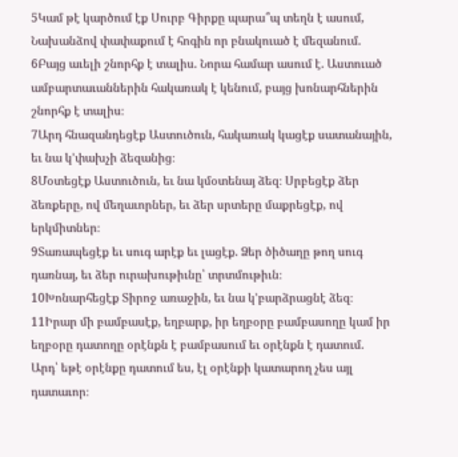5Կամ թէ կարծում էք Սուրբ Գիրքը պարա՞պ տեղն է ասում, Նախանձով փափաքում է հոգին որ բնակուած է մեզանում.
6Բայց աւելի շնորհք է տալիս. Նորա համար ասում է. Աստուած ամբարտաւաններին հակառակ է կենում, բայց խոնարհներին շնորհք է տալիս։
7Արդ հնազանդեցէք Աստուծուն, հակառակ կացէք սատանային, եւ նա կ’փախչի ձեզանից։
8Մօտեցէք Աստուծուն, եւ նա կմօտենայ ձեզ։ Սրբեցէք ձեր ձեռքերը, ով մեղաւորներ, եւ ձեր սրտերը մաքրեցէք, ով երկմիտներ։
9Տառապեցէք եւ սուգ արէք եւ լացէք. Ձեր ծիծաղը թող սուգ դառնայ, եւ ձեր ուրախութիւնը՝ տրտմութիւն։
10Խոնարհեցէք Տիրոջ առաջին, եւ նա կ’բարձրացնէ ձեզ։
11Իրար մի բամբասէք, եղբարք, իր եղբօրը բամբասողը կամ իր եղբօրը դատողը օրէնքն է բամբասում եւ օրէնքն է դատում. Արդ՝ եթէ օրէնքը դատում ես, էլ օրէնքի կատարող չես այլ դատաւոր։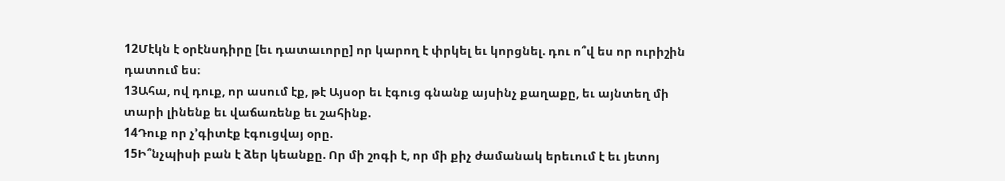12Մէկն է օրէնսդիրը [եւ դատաւորը] որ կարող է փրկել եւ կորցնել. դու ո՞վ ես որ ուրիշին դատում ես։
13Ահա, ով դուք, որ ասում էք, թէ Այսօր եւ էգուց գնանք այսինչ քաղաքը, եւ այնտեղ մի տարի լինենք եւ վաճառենք եւ շահինք.
14Դուք որ չ’գիտէք էգուցվայ օրը.
15Ի՞նչպիսի բան է ձեր կեանքը. Որ մի շոգի է, որ մի քիչ ժամանակ երեւում է եւ յետոյ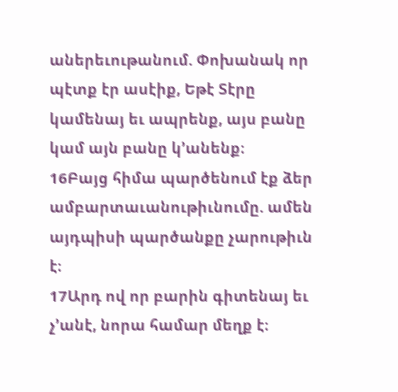աներեւութանում. Փոխանակ որ պէտք էր ասէիք, Եթէ Տէրը կամենայ եւ ապրենք, այս բանը կամ այն բանը կ’անենք։
16Բայց հիմա պարծենում էք ձեր ամբարտաւանութիւնումը. ամեն այդպիսի պարծանքը չարութիւն է։
17Արդ ով որ բարին գիտենայ եւ չ’անէ, նորա համար մեղք է։